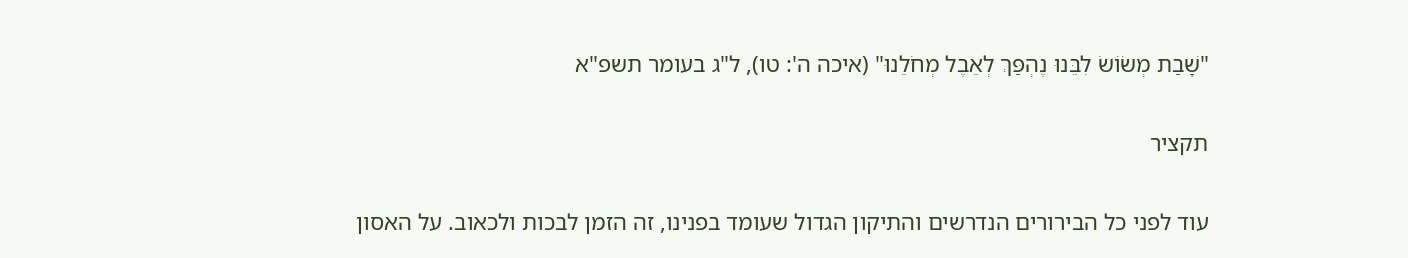"שָׁבַת מְשׂוֹשׂ לִבֵּנוּ נֶהְפַּךְ לְאֵבֶל מְחֹלֵנוּ" (איכה ה': טו), ל"ג בעומר תשפ"א

תקציר

עוד לפני כל הבירורים הנדרשים והתיקון הגדול שעומד בפנינו, זה הזמן לבכות ולכאוב. על האסון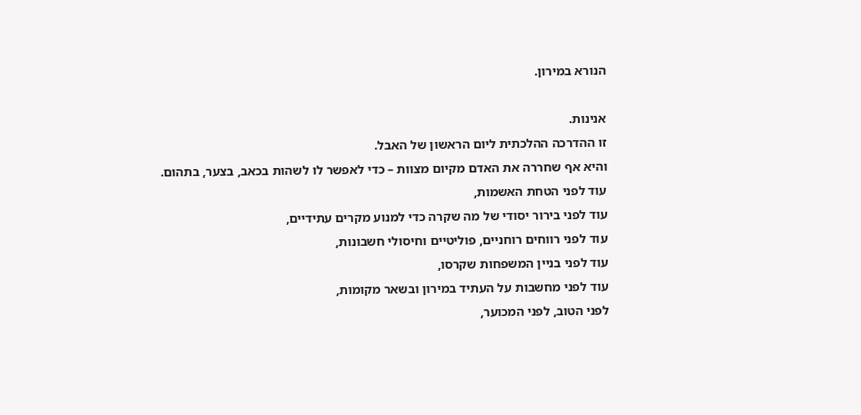הנורא במירון.

אנינות.
זו ההדרכה ההלכתית ליום הראשון של האבל.
והיא אף שחררה את האדם מקיום מצוות – כדי לאפשר לו לשהות בכאב, בצער, בתהום.
עוד לפני הטחת האשמות,
עוד לפני בירור יסודי של מה שקרה כדי למנוע מקרים עתידיים,
עוד לפני רווחים רוחניים, פוליטיים וחיסולי חשבונות,
עוד לפני בניין המשפחות שקרסו,
עוד לפני מחשבות על העתיד במירון ובשאר מקומות,
לפני הטוב, לפני המכוער,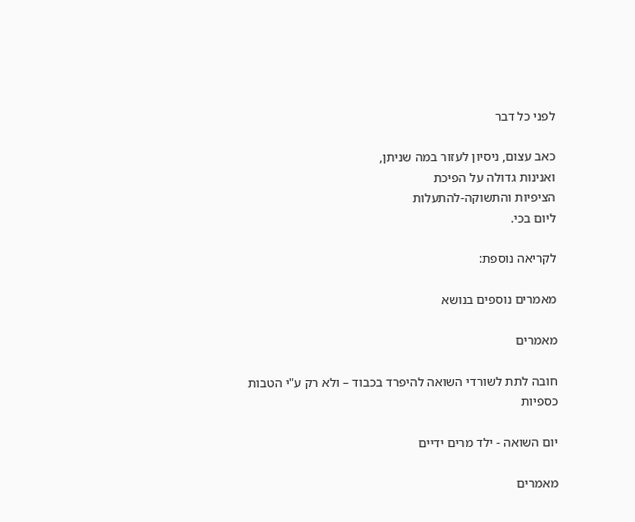לפני כל דבר

כאב עצום, ניסיון לעזור במה שניתן,
ואנינות גדולה על הפיכת
הציפיות והתשוקה-להתעלות
ליום בכי.

לקריאה נוספת:

מאמרים נוספים בנושא

מאמרים

חובה לתת לשורדי השואה להיפרד בכבוד – ולא רק ע"י הטבות כספיות

יום השואה - ילד מרים ידיים

מאמרים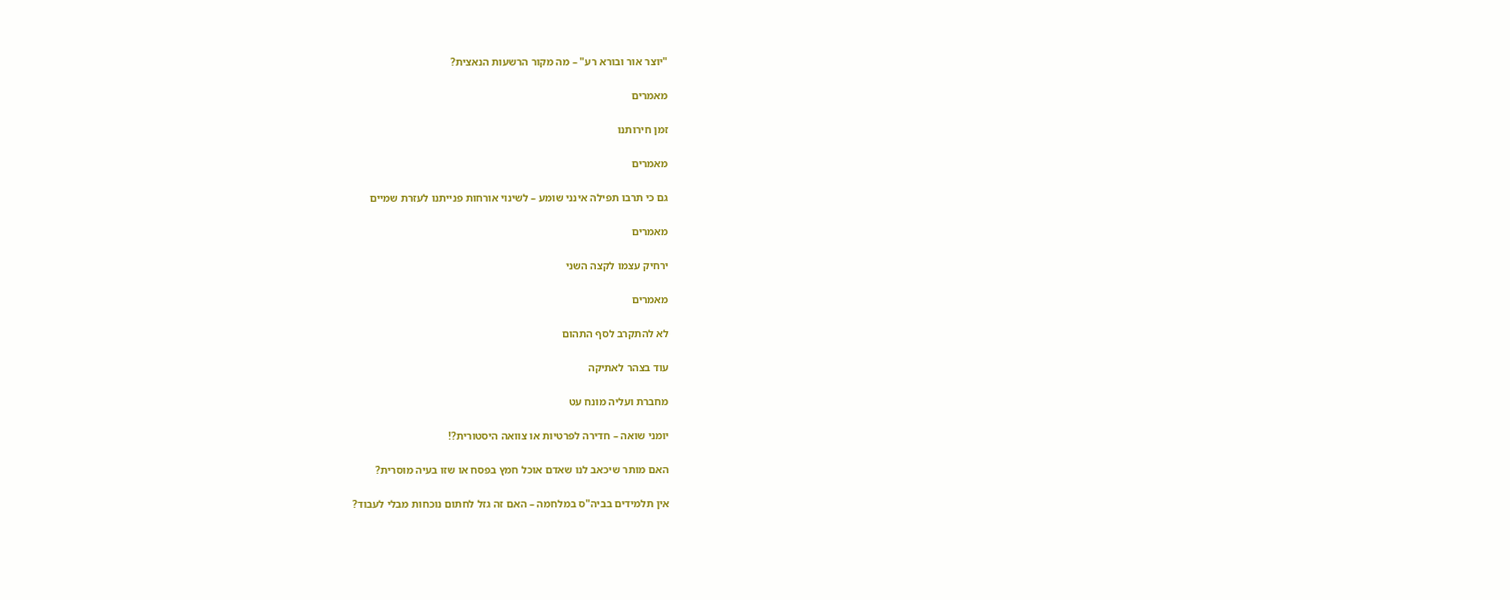"יוצר אור ובורא רע" – מה מקור הרשעות הנאצית?

מאמרים

זמן חירותנו

מאמרים

גם כי תרבו תפילה אינני שומע – לשינוי אורחות פנייתנו לעזרת שמיים

מאמרים

ירחיק עצמו לקצה השני

מאמרים

לא להתקרב לסף התהום

עוד בצהר לאתיקה

מחברת ועליה מונח עט

יומני שואה – חדירה לפרטיות או צוואה היסטורית?!

האם מותר שיכאב לנו שאדם אוכל חמץ בפסח או שזו בעיה מוסרית?

אין תלמידים בביה"ס במלחמה – האם זה גזל לחתום נוכחות מבלי לעבוד?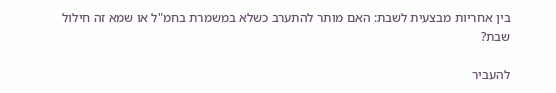בין אחריות מבצעית לשבת: האם מותר להתערב כשלא במשמרת בחמ"ל או שמא זה חילול שבת?

להעביר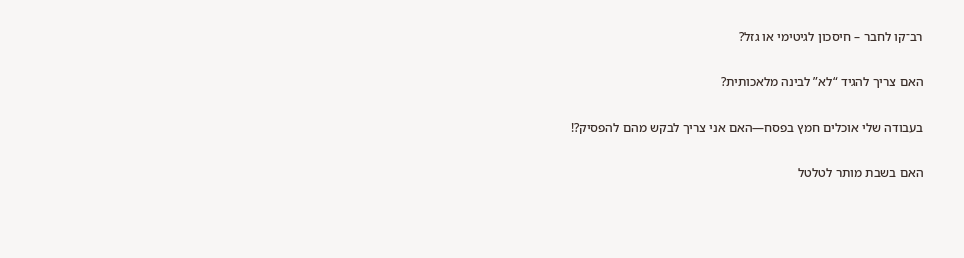רב־קו לחבר – חיסכון לגיטימי או גזל?

האם צריך להגיד “לא” לבינה מלאכותית?

בעבודה שלי אוכלים חמץ בפסח—האם אני צריך לבקש מהם להפסיק?!

האם בשבת מותר לטלטל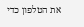את הטלפון כדי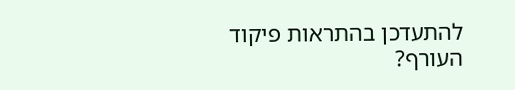להתעדכן בהתראות פיקוד העורף?